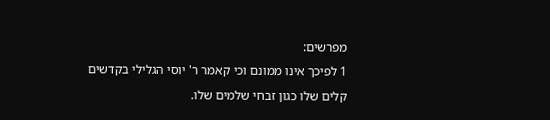מפרשים:
1 לפיכך אינו ממונם וכי קאמר ר' יוסי הגלילי בקדשים קלים שלו כגון זבחי שלמים שלו.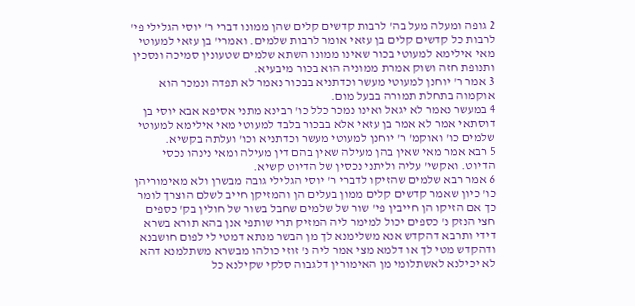2 גופה ומעלה מעל בה' לרבות קדשים קלים שהן ממונו דברי ר' יוסי הגלילי פי' לרבות כל קדשים קלים בן עזאי אומר לרבות שלמים. ואמרי' בן עזאי למעוטי מאי אילימא למעוטי בכור שאינו ממונו השתא שלמים שטעונין סמיכה ונסכין ותנופת חזה ושוק אמרת ממוניה הוא בכור מיבעיא.
3 אמר ר' יוחנן למעוטי מעשר וכדתניא בבכור נאמר לא תפדה ונמכר הוא אוקמוה בתחלת תמורה בבעל מום.
4 במעשר נאמר לא יגאל ואינו נמכר כלל כו' רבינא מתני אסיפא אבא יוסי בן דוסתאי אמר לא אמר בן עזאי אלא בבכור בלבד למעוטי מאי אילימא למעוטי שלמים כו' ואוקמ' ר' יוחנן למעוטי מעשר וכדתניא וכו' ועלתה בקשיא.
5 רבא אמר מאי שאין בהן מעילה שאין בהם דין מעילה ומאי נינהו נכסי הדיוט. ואקשי' עליה וליתני נכסין של הדיוט קשיא.
6 אמר רבא שלמים שהזיקו לדברי ר' יוסי הגלילי גובה מבשרן ולא מאימוריהן כו' כיון שאמר קדשים קלים ממון בעלים הן והמזיקן חייב לשלם הוצרך לומר כך אם הזיקו הן חייבין פי' שור של שלמים שחבל בשור של חולין בק' כספים חצי הנזק נ' כספים יכול למימר ליה המזיק תרי שותפי אנן בהא תורא בשרא דידי ותרבא דהקדש אנא משלימנא לך מן הבשר מנתא דמטי לי לפום חושבנא ודהקדש מטי לך או דלמא מצי אמר ליה נ' זוזי כולהו מבשרא משתלמנא דהא לא יכילנא לאשתלומי מן האימורין דלגבוה סלקי שקילנא כל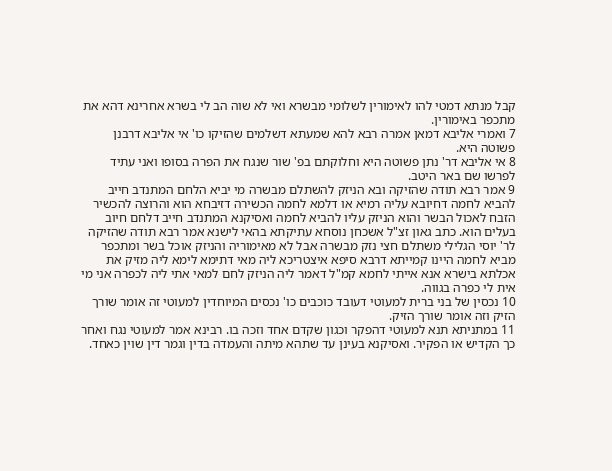קבל מנתא דמטי להו לאימורין לשלומי מבשרא ואי לא שוה הב לי בשרא אחרינא דהא את מתכפר באימורין.
7 ואמרי אליבא דמאן אמרה רבא להא שמעתא דשלמים שהזיקו כו' אי אליבא דרבנן פשוטה היא.
8 אי אליבא דר' נתן פשוטה היא וחלוקתם בפ' שור שנגח את הפרה בסופו ואני עתיד לפרשו שם באר היטב.
9 אמר רבא תודה שהזיקה ובא הניזק להשתלם מבשרה מי יביא הלחם המתנדב חייב להביא לחמה דחיובא עליה רמיא או דלמא לחמה הכשירה דזיבחא הוא והרוצה להכשיר הזבח לאכול הבשר והוא הניזק עליו להביא לחמה ואסיקנא המתנדב חייב דלחם חיוב בעלים הוא. כתב גאון זצ"ל אשכחן נוסחא עתיקתא בהאי לישנא אמר רבא תודה שהזיקה לר' יוסי הגלילי משתלם חצי נזק מבשרה אבל לא מאימוריה והניזק אוכל בשר ומתכפר מביא לחמה היינו קמייתא דרבא סיפא איצטריכא ליה מאי דתימא לימא ליה מזיק את אכלתא בישרא אנא אייתי לחמא קמ"ל דאמר ליה הניזק לחם למאי אתי ליה לכפרה אני מי אית לי כפרה בגווה.
10 נכסין של בני ברית למעוטי דעובד כוכבים כו' נכסים המיוחדין למעוטי זה אומר שורך הזיק וזה אומר שורך הזיק.
11 במתניתא תנא למעוטי דהפקר וכגון שקדם אחד וזכה בו. רבינא אמר למעוטי נגח ואחר כך הקדיש או הפקיר. ואסיקנא בעינן עד שתהא מיתה והעמדה בדין וגמר דין שוין כאחד.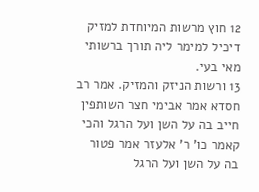12 חוץ מרשות המיוחדת למזיק דיכיל למימר ליה תורך ברשותי מאי בעי.
13 ורשות הניזק והמזיק. אמר רב חסדא אמר אבימי חצר השותפין חייב בה על השן ועל הרגל והכי קאמר כו' ר' אלעזר אמר פטור בה על השן ועל הרגל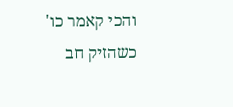והכי קאמר כו' כשהזיק חב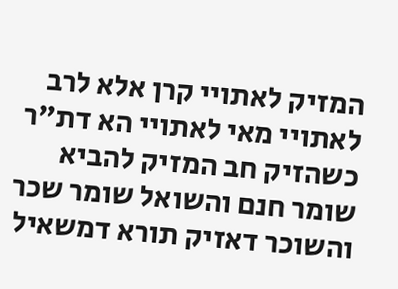המזיק לאתויי קרן אלא לרב לאתויי מאי לאתויי הא דת"ר כשהזיק חב המזיק להביא שומר חנם והשואל שומר שכר והשוכר דאזיק תורא דמשאיל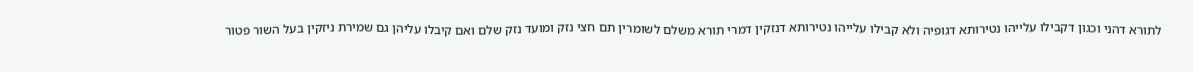לתורא דהני וכגון דקבילו עלייהו נטירותא דגופיה ולא קבילו עלייהו נטירותא דנזקין דמרי תורא משלם לשומרין תם חצי נזק ומועד נזק שלם ואם קיבלו עליהן גם שמירת ניזקין בעל השור פטור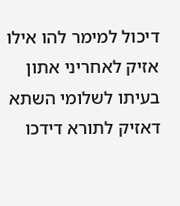דיכול למימר להו אילו אזיק לאחריני אתון בעיתו לשלומי השתא דאזיק לתורא דידכו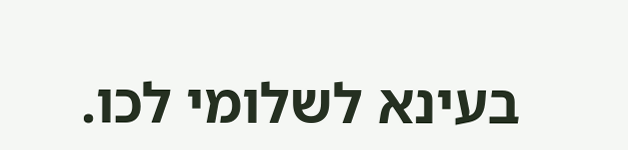בעינא לשלומי לכו.